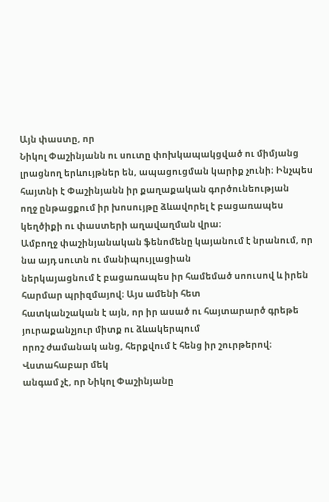Այն փաստը, որ
Նիկոլ Փաշինյանն ու սուտը փոխկապակցված ու միմյանց լրացնող երևույթներ են, ապացուցման կարիք չունի։ Ինչպես հայտնի է Փաշինյանն իր քաղաքական գործունեության
ողջ ընթացքում իր խոսույթը ձևավորել է բացառապես կեղծիքի ու փաստերի աղավաղման վրա։
Ամբողջ փաշինյանական ֆենոմենը կայանում է նրանում, որ նա այդ սուտն ու մանիպույլացիան
ներկայացնում է բացառապես իր համեմած սոուսով և իրեն հարմար պրիզմայով։ Այս ամենի հետ
հատկանշական է այն, որ իր ասած ու հայտարարծ գրեթե յուրաքանչյուր միտք ու ձևակերպում
որոշ ժամանակ անց, հերքվում է հենց իր շուրթերով։
Վստահաբար մեկ
անգամ չէ, որ Նիկոլ Փաշինյանը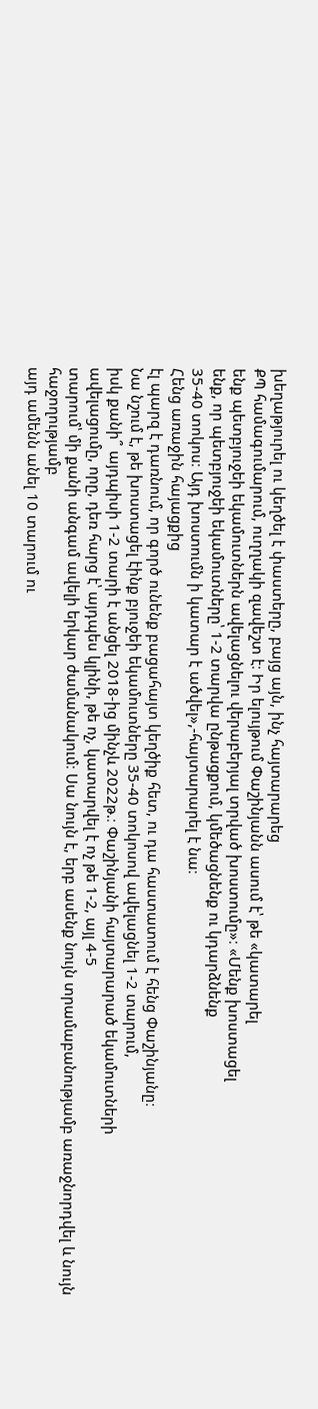խեղաթյուրել ու կեղծել է փաստերը, բայց այն, ինչ հայտարարեց
ՔՊ համագումարում, ուղղակի զավեշտ է։ Իր ելույթում Փաշինյանն ասում է՝ թե «կատարել
ենք պետբյուջեի եկամուտներն ավելացնելու վերաբերյալ տրված խոստումը»։ «Մենք խոստացել
ենք, որ պետբյուջեի եկամուտները՝ 1-2 տարվա ընթացքում, կմեծացնենք ու կդարձնենք
35-40 տոկոս։ Այդ խոստումն ի կատար է ածվել»,-հայտարարել է նա։
Հենց առաջին հայացքից
էլ պարզ է դառնում, որ գործ ունենք բացահայտ կեղծիք հետ, ու դա հաստատում է հենց Փաշինյանը։
Նա նշում է, թե խոստացել էինք բյուջեի եկամուտները 35-40 տոկոսով ավելացնել 1-2 տարում,
իսկ քանի՞ այդպիսի 1-2 տարի է անցել 2018-ից մինչև 2022թ.։ Փաշինյանի հայտարարած եկամուտների
ավելացումը, որը, դեռ հարց է՝ այդպես կլինի, թե ոչ, կատարվել է ոչ թե 1-2, այլ 4-5
տարում՝ մի քանի անգամ ավելի երկար ժամանակում։ Սա նույն է, երբ ասենք նույն տրամաբանությամբ առաջնորդվել և նույն հաջողությամբ
այդ ամենն անել 10 տարում ու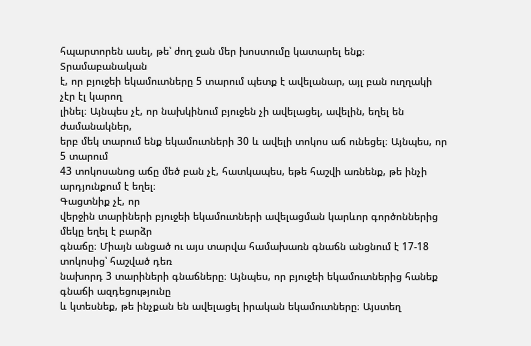հպարտորեն ասել, թե՝ ժող ջան մեր խոստումը կատարել ենք։
Տրամաբանական
է, որ բյուջեի եկամուտները 5 տարում պետք է ավելանար, այլ բան ուղղակի չէր էլ կարող
լինել։ Այնպես չէ, որ նախկինում բյուջեն չի ավելացել, ավելին, եղել են ժամանակներ,
երբ մեկ տարում ենք եկամուտների 30 և ավելի տոկոս աճ ունեցել։ Այնպես, որ 5 տարում
43 տոկոսանոց աճը մեծ բան չէ, հատկապես, եթե հաշվի առնենք, թե ինչի արդյունքում է եղել։
Գացտնիք չէ, որ
վերջին տարիների բյուջեի եկամուտների ավելացման կարևոր գործոններից մեկը եղել է բարձր
գնաճը։ Միայն անցած ու այս տարվա համախառն գնաճն անցնում է 17-18 տոկոսից՝ հաշված դեռ
նախորդ 3 տարիների գնաճները։ Այնպես, որ բյուջեի եկամուտներից հանեք գնաճի ազդեցությունը
և կտեսնեք, թե ինչքան են ավելացել իրական եկամուտները։ Այստեղ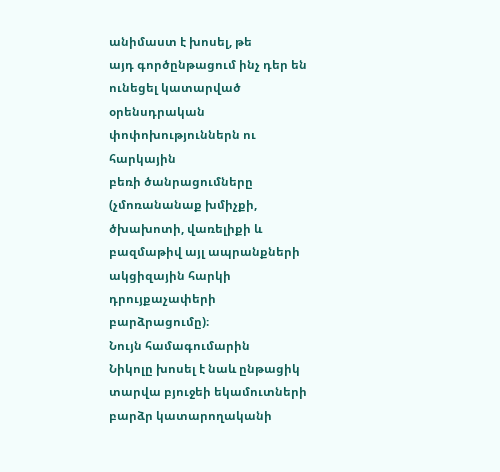անիմաստ է խոսել, թե
այդ գործընթացում ինչ դեր են ունեցել կատարված օրենսդրական փոփոխություններն ու հարկային
բեռի ծանրացումները (չմոռանանաք խմիչքի, ծխախոտի, վառելիքի և բազմաթիվ այլ ապրանքների
ակցիզային հարկի դրույքաչափերի բարձրացումը)։
Նույն համագումարին
Նիկոլը խոսել է նաև ընթացիկ տարվա բյուջեի եկամուտների բարձր կատարողականի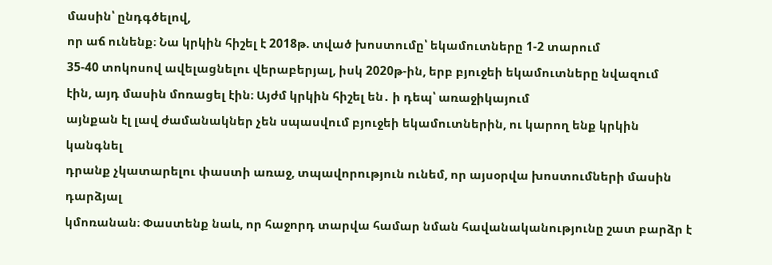մասին՝ ընդգծելով,
որ աճ ունենք։ Նա կրկին հիշել է 2018թ. տված խոստումը՝ եկամուտները 1-2 տարում
35-40 տոկոսով ավելացնելու վերաբերյալ, իսկ 2020թ-ին, երբ բյուջեի եկամուտները նվազում
էին, այդ մասին մոռացել էին։ Այժմ կրկին հիշել են․ ի դեպ՝ առաջիկայում
այնքան էլ լավ ժամանակներ չեն սպասվում բյուջեի եկամուտներին, ու կարող ենք կրկին կանգնել
դրանք չկատարելու փաստի առաջ, տպավորություն ունեմ, որ այսօրվա խոստումների մասին դարձյալ
կմոռանան։ Փաստենք նաև, որ հաջորդ տարվա համար նման հավանականությունը շատ բարձր է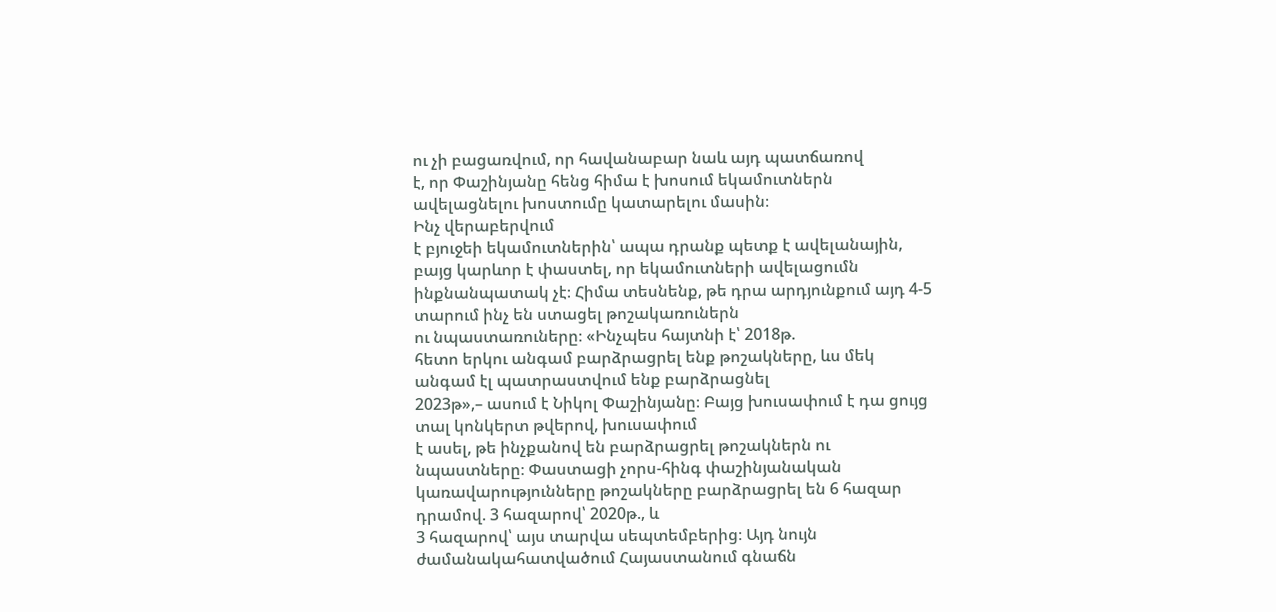ու չի բացառվում, որ հավանաբար նաև այդ պատճառով
է, որ Փաշինյանը հենց հիմա է խոսում եկամուտներն ավելացնելու խոստումը կատարելու մասին։
Ինչ վերաբերվում
է բյուջեի եկամուտներին՝ ապա դրանք պետք է ավելանային, բայց կարևոր է փաստել, որ եկամուտների ավելացումն
ինքնանպատակ չէ։ Հիմա տեսնենք, թե դրա արդյունքում այդ 4-5 տարում ինչ են ստացել թոշակառուներն
ու նպաստառուները։ «Ինչպես հայտնի է՝ 2018թ.
հետո երկու անգամ բարձրացրել ենք թոշակները, ևս մեկ անգամ էլ պատրաստվում ենք բարձրացնել
2023թ»,– ասում է Նիկոլ Փաշինյանը։ Բայց խուսափում է դա ցույց տալ կոնկերտ թվերով, խուսափում
է ասել, թե ինչքանով են բարձրացրել թոշակներն ու նպաստները։ Փաստացի չորս-հինգ փաշինյանական
կառավարությունները թոշակները բարձրացրել են 6 հազար դրամով. 3 հազարով՝ 2020թ., և
3 հազարով՝ այս տարվա սեպտեմբերից։ Այդ նույն ժամանակահատվածում Հայաստանում գնաճն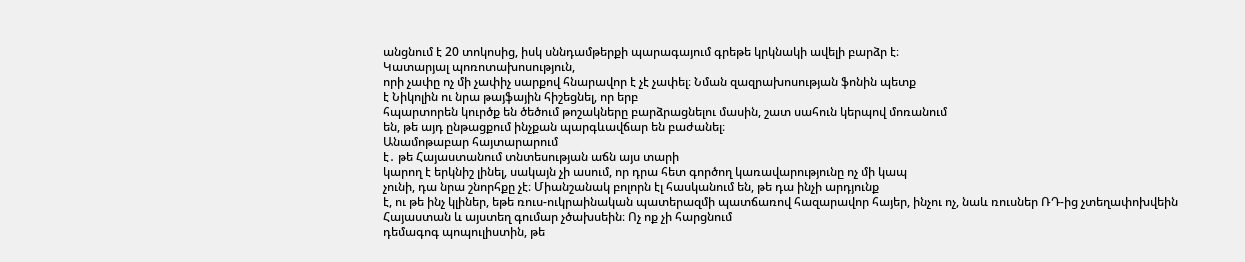անցնում է 20 տոկոսից, իսկ սննդամթերքի պարագայում գրեթե կրկնակի ավելի բարձր է։
Կատարյալ պոռոտախոսություն,
որի չափը ոչ մի չափիչ սարքով հնարավոր է չէ չափել։ Նման զազրախոսության ֆոնին պետք
է Նիկոլին ու նրա թայֆային հիշեցնել, որ երբ
հպարտորեն կուրծք են ծեծում թոշակները բարձրացնելու մասին, շատ սահուն կերպով մոռանում
են, թե այդ ընթացքում ինչքան պարգևավճար են բաժանել։
Անամոթաբար հայտարարում
է․ թե Հայաստանում տնտեսության աճն այս տարի
կարող է երկնիշ լինել, սակայն չի ասում, որ դրա հետ գործող կառավարությունը ոչ մի կապ
չունի, դա նրա շնորհքը չէ։ Միանշանակ բոլորն էլ հասկանում են, թե դա ինչի արդյունք
է, ու թե ինչ կլիներ, եթե ռուս-ուկրաինական պատերազմի պատճառով հազարավոր հայեր, ինչու ոչ, նաև ռուսներ ՌԴ-ից չտեղափոխվեին Հայաստան և այստեղ գումար չծախսեին։ Ոչ ոք չի հարցնում
դեմագոգ պոպուլիստին, թե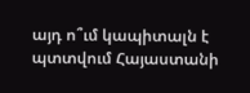այդ ո՞ւմ կապիտալն է պտտվում Հայաստանի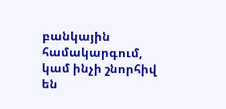բանկային համակարգում,
կամ ինչի շնորհիվ են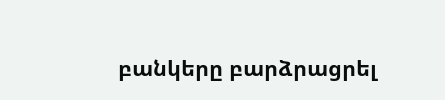բանկերը բարձրացրել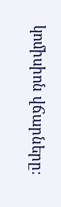կոմիսիոն վճարները։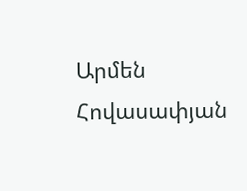Արմեն Հովասափյան